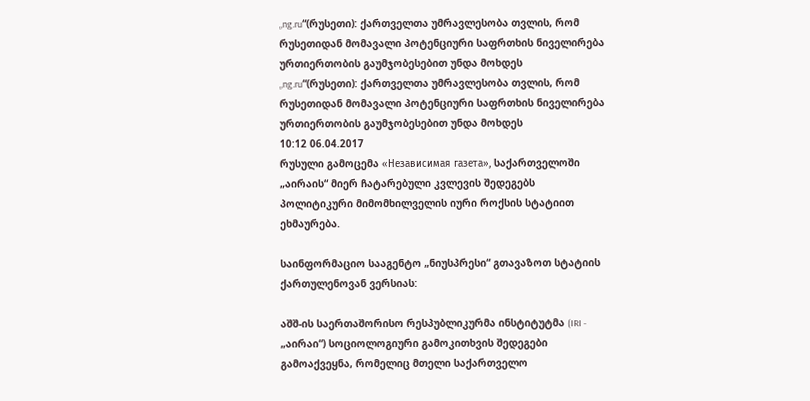„ng.ru“(რუსეთი): ქართველთა უმრავლესობა თვლის, რომ რუსეთიდან მომავალი პოტენციური საფრთხის ნიველირება ურთიერთობის გაუმჯობესებით უნდა მოხდეს
„ng.ru“(რუსეთი): ქართველთა უმრავლესობა თვლის, რომ რუსეთიდან მომავალი პოტენციური საფრთხის ნიველირება ურთიერთობის გაუმჯობესებით უნდა მოხდეს
10:12 06.04.2017
რუსული გამოცემა «Независимая газета», საქართველოში „აირაის“ მიერ ჩატარებული კვლევის შედეგებს პოლიტიკური მიმომხილველის იური როქსის სტატიით ეხმაურება.

საინფორმაციო სააგენტო „ნიუსპრესი“ გთავაზოთ სტატიის ქართულენოვან ვერსიას:

აშშ-ის საერთაშორისო რესპუბლიკურმა ინსტიტუტმა (IRI - „აირაი“) სოციოლოგიური გამოკითხვის შედეგები გამოაქვეყნა, რომელიც მთელი საქართველო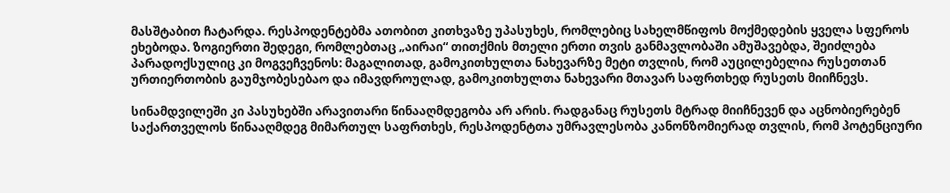მასშტაბით ჩატარდა. რესპოდენტებმა ათობით კითხვაზე უპასუხეს, რომლებიც სახელმწიფოს მოქმედების ყველა სფეროს ეხებოდა. ზოგიერთი შედეგი, რომლებთაც „აირაი“ თითქმის მთელი ერთი თვის განმავლობაში ამუშავებდა, შეიძლება პარადოქსულიც კი მოგვეჩვენოს: მაგალითად, გამოკითხულთა ნახევარზე მეტი თვლის, რომ აუცილებელია რუსეთთან ურთიერთობის გაუმჯობესებაო და იმავდროულად, გამოკითხულთა ნახევარი მთავარ საფრთხედ რუსეთს მიიჩნევს.

სინამდვილეში კი პასუხებში არავითარი წინააღმდეგობა არ არის. რადგანაც რუსეთს მტრად მიიჩნევენ და აცნობიერებენ საქართველოს წინააღმდეგ მიმართულ საფრთხეს, რესპოდენტთა უმრავლესობა კანონზომიერად თვლის, რომ პოტენციური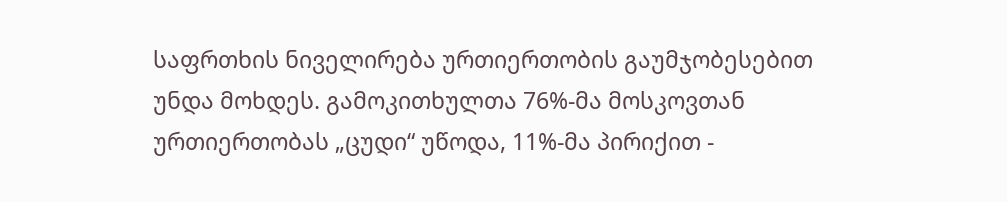საფრთხის ნიველირება ურთიერთობის გაუმჯობესებით უნდა მოხდეს. გამოკითხულთა 76%-მა მოსკოვთან ურთიერთობას „ცუდი“ უწოდა, 11%-მა პირიქით -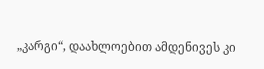„კარგი“, დაახლოებით ამდენივეს კი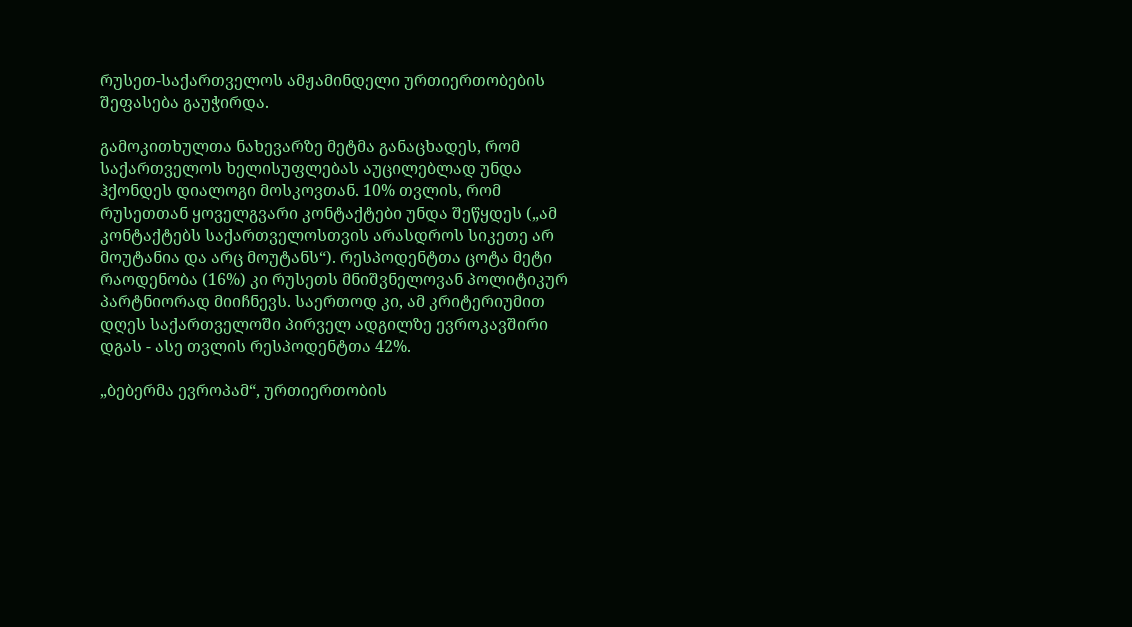რუსეთ-საქართველოს ამჟამინდელი ურთიერთობების შეფასება გაუჭირდა.

გამოკითხულთა ნახევარზე მეტმა განაცხადეს, რომ საქართველოს ხელისუფლებას აუცილებლად უნდა ჰქონდეს დიალოგი მოსკოვთან. 10% თვლის, რომ რუსეთთან ყოველგვარი კონტაქტები უნდა შეწყდეს („ამ კონტაქტებს საქართველოსთვის არასდროს სიკეთე არ მოუტანია და არც მოუტანს“). რესპოდენტთა ცოტა მეტი რაოდენობა (16%) კი რუსეთს მნიშვნელოვან პოლიტიკურ პარტნიორად მიიჩნევს. საერთოდ კი, ამ კრიტერიუმით დღეს საქართველოში პირველ ადგილზე ევროკავშირი დგას - ასე თვლის რესპოდენტთა 42%.

„ბებერმა ევროპამ“, ურთიერთობის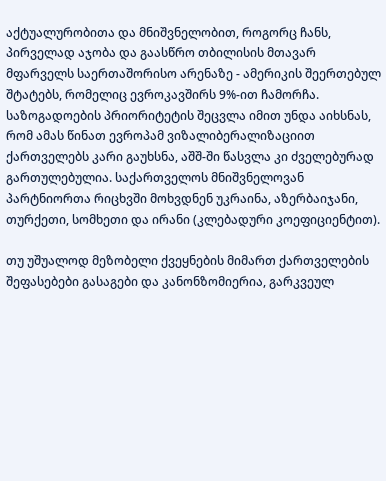აქტუალურობითა და მნიშვნელობით, როგორც ჩანს, პირველად აჯობა და გაასწრო თბილისის მთავარ მფარველს საერთაშორისო არენაზე - ამერიკის შეერთებულ შტატებს, რომელიც ევროკავშირს 9%-ით ჩამორჩა. საზოგადოების პრიორიტეტის შეცვლა იმით უნდა აიხსნას, რომ ამას წინათ ევროპამ ვიზალიბერალიზაციით ქართველებს კარი გაუხსნა, აშშ-ში წასვლა კი ძველებურად გართულებულია. საქართველოს მნიშვნელოვან პარტნიორთა რიცხვში მოხვდნენ უკრაინა, აზერბაიჯანი, თურქეთი, სომხეთი და ირანი (კლებადური კოეფიციენტით).

თუ უშუალოდ მეზობელი ქვეყნების მიმართ ქართველების შეფასებები გასაგები და კანონზომიერია, გარკვეულ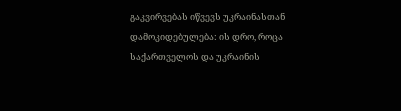გაკვირვებას იწვევს უკრაინასთან დამოკიდებულება: ის დრო, როცა საქართველოს და უკრაინის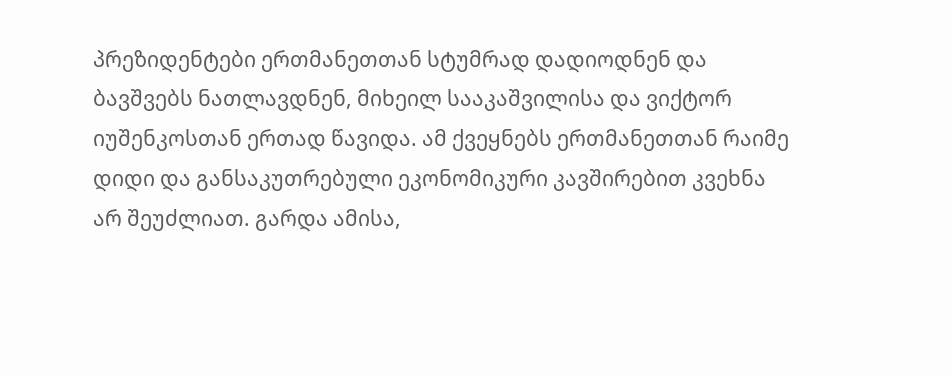პრეზიდენტები ერთმანეთთან სტუმრად დადიოდნენ და ბავშვებს ნათლავდნენ, მიხეილ სააკაშვილისა და ვიქტორ იუშენკოსთან ერთად წავიდა. ამ ქვეყნებს ერთმანეთთან რაიმე დიდი და განსაკუთრებული ეკონომიკური კავშირებით კვეხნა არ შეუძლიათ. გარდა ამისა,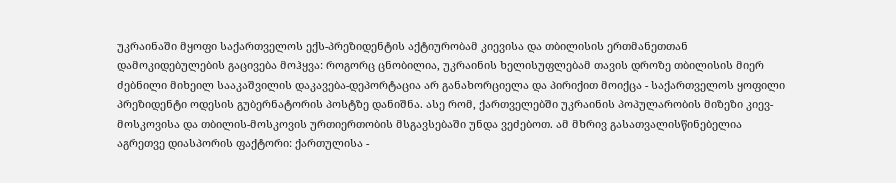უკრაინაში მყოფი საქართველოს ექს-პრეზიდენტის აქტიურობამ კიევისა და თბილისის ერთმანეთთან დამოკიდებულების გაცივება მოჰყვა: როგორც ცნობილია, უკრაინის ხელისუფლებამ თავის დროზე თბილისის მიერ ძებნილი მიხეილ სააკაშვილის დაკავება-დეპორტაცია არ განახორციელა და პირიქით მოიქცა - საქართველოს ყოფილი პრეზიდენტი ოდესის გუბერნატორის პოსტზე დანიშნა. ასე რომ, ქართველებში უკრაინის პოპულარობის მიზეზი კიევ-მოსკოვისა და თბილის-მოსკოვის ურთიერთობის მსგავსებაში უნდა ვეძებოთ. ამ მხრივ გასათვალისწინებელია აგრეთვე დიასპორის ფაქტორი: ქართულისა -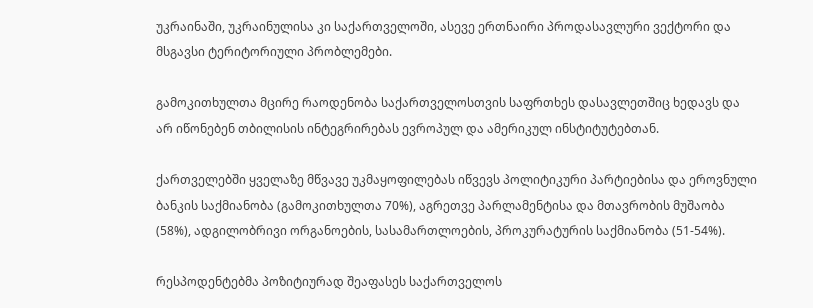უკრაინაში, უკრაინულისა კი საქართველოში, ასევე ერთნაირი პროდასავლური ვექტორი და მსგავსი ტერიტორიული პრობლემები.

გამოკითხულთა მცირე რაოდენობა საქართველოსთვის საფრთხეს დასავლეთშიც ხედავს და არ იწონებენ თბილისის ინტეგრირებას ევროპულ და ამერიკულ ინსტიტუტებთან.

ქართველებში ყველაზე მწვავე უკმაყოფილებას იწვევს პოლიტიკური პარტიებისა და ეროვნული ბანკის საქმიანობა (გამოკითხულთა 70%), აგრეთვე პარლამენტისა და მთავრობის მუშაობა (58%), ადგილობრივი ორგანოების, სასამართლოების, პროკურატურის საქმიანობა (51-54%).

რესპოდენტებმა პოზიტიურად შეაფასეს საქართველოს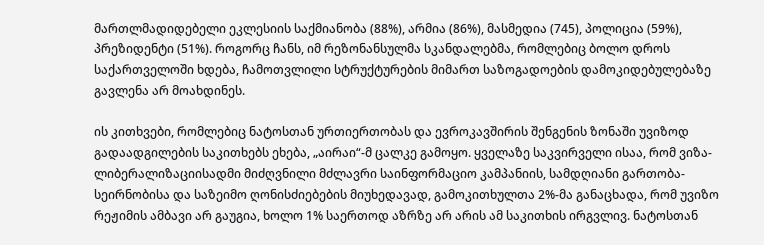მართლმადიდებელი ეკლესიის საქმიანობა (88%), არმია (86%), მასმედია (745), პოლიცია (59%), პრეზიდენტი (51%). როგორც ჩანს, იმ რეზონანსულმა სკანდალებმა, რომლებიც ბოლო დროს საქართველოში ხდება, ჩამოთვლილი სტრუქტურების მიმართ საზოგადოების დამოკიდებულებაზე გავლენა არ მოახდინეს.

ის კითხვები, რომლებიც ნატოსთან ურთიერთობას და ევროკავშირის შენგენის ზონაში უვიზოდ გადაადგილების საკითხებს ეხება, „აირაი“-მ ცალკე გამოყო. ყველაზე საკვირველი ისაა, რომ ვიზა-ლიბერალიზაციისადმი მიძღვნილი მძლავრი საინფორმაციო კამპანიის, სამდღიანი გართობა-სეირნობისა და საზეიმო ღონისძიებების მიუხედავად, გამოკითხულთა 2%-მა განაცხადა, რომ უვიზო რეჟიმის ამბავი არ გაუგია, ხოლო 1% საერთოდ აზრზე არ არის ამ საკითხის ირგვლივ. ნატოსთან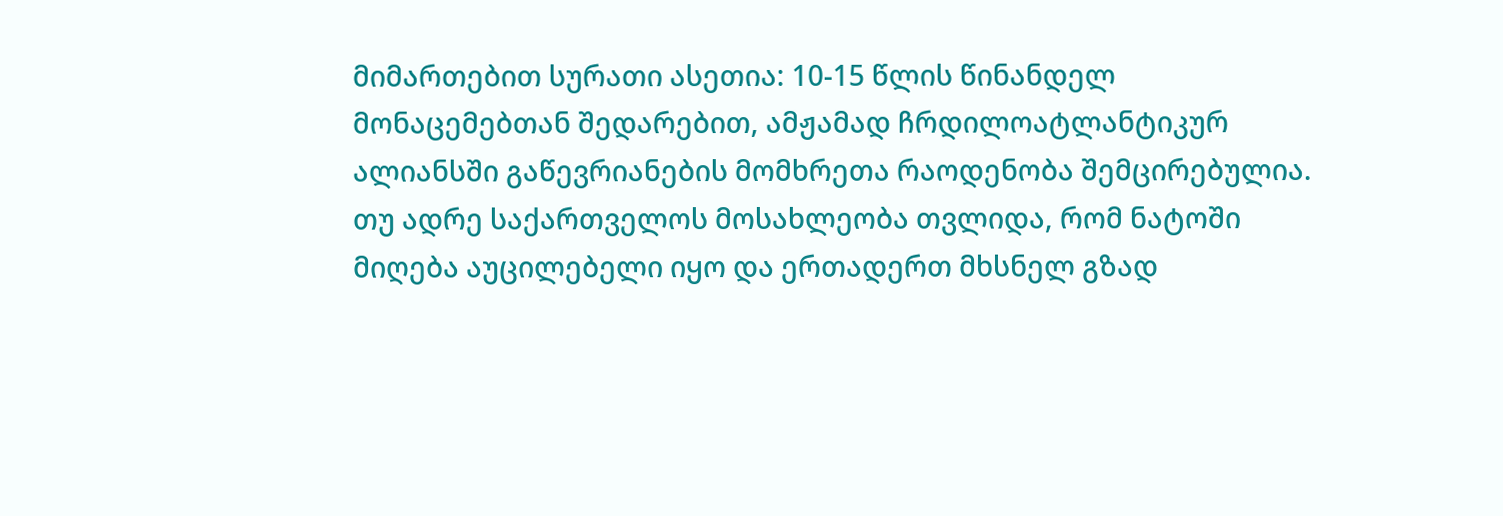მიმართებით სურათი ასეთია: 10-15 წლის წინანდელ მონაცემებთან შედარებით, ამჟამად ჩრდილოატლანტიკურ ალიანსში გაწევრიანების მომხრეთა რაოდენობა შემცირებულია. თუ ადრე საქართველოს მოსახლეობა თვლიდა, რომ ნატოში მიღება აუცილებელი იყო და ერთადერთ მხსნელ გზად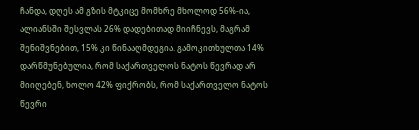ჩანდა, დღეს ამ გზის მტკიცე მომხრე მხოლოდ 56%-ია, ალიანსში შესვლას 26% დადებითად მიიჩნევს, მაგრამ შენიშვნებით, 15% კი წინააღმდეგია. გამოკითხულთა 14% დარწმუნებულია, რომ საქართველოს ნატოს წევრად არ მიიღებენ, ხოლო 42% ფიქრობს, რომ საქართველო ნატოს წევრი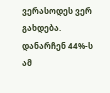ვერასოდეს ვერ გახდება. დანარჩენ 44%-ს ამ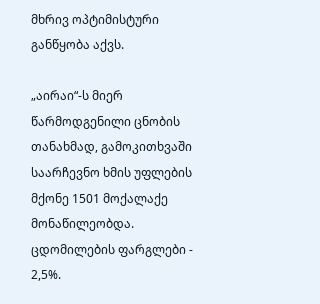მხრივ ოპტიმისტური განწყობა აქვს.

„აირაი“-ს მიერ წარმოდგენილი ცნობის თანახმად, გამოკითხვაში საარჩევნო ხმის უფლების მქონე 1501 მოქალაქე მონაწილეობდა. ცდომილების ფარგლები - 2,5%.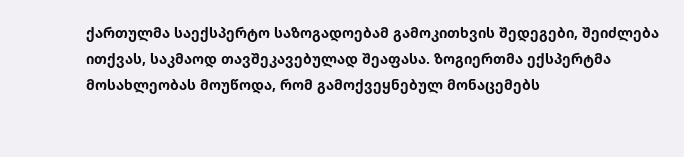ქართულმა საექსპერტო საზოგადოებამ გამოკითხვის შედეგები, შეიძლება ითქვას, საკმაოდ თავშეკავებულად შეაფასა. ზოგიერთმა ექსპერტმა მოსახლეობას მოუწოდა, რომ გამოქვეყნებულ მონაცემებს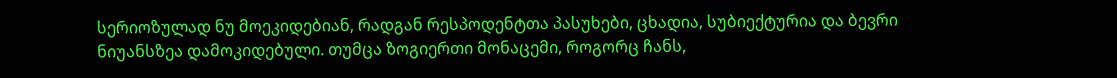სერიოზულად ნუ მოეკიდებიან, რადგან რესპოდენტთა პასუხები, ცხადია, სუბიექტურია და ბევრი ნიუანსზეა დამოკიდებული. თუმცა ზოგიერთი მონაცემი, როგორც ჩანს,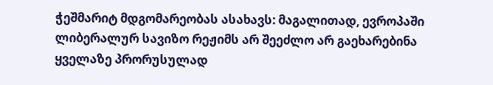ჭეშმარიტ მდგომარეობას ასახავს: მაგალითად, ევროპაში ლიბერალურ სავიზო რეჟიმს არ შეეძლო არ გაეხარებინა ყველაზე პრორუსულად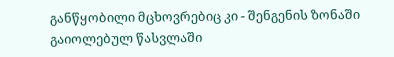განწყობილი მცხოვრებიც კი - შენგენის ზონაში გაიოლებულ წასვლაში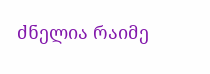ძნელია რაიმე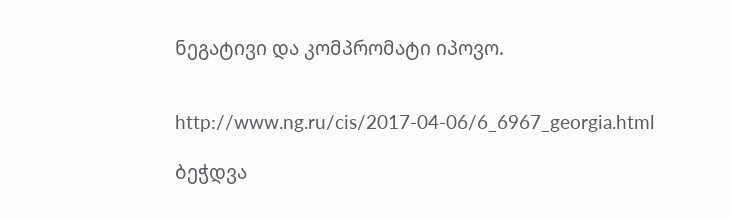ნეგატივი და კომპრომატი იპოვო.


http://www.ng.ru/cis/2017-04-06/6_6967_georgia.html

ბეჭდვა